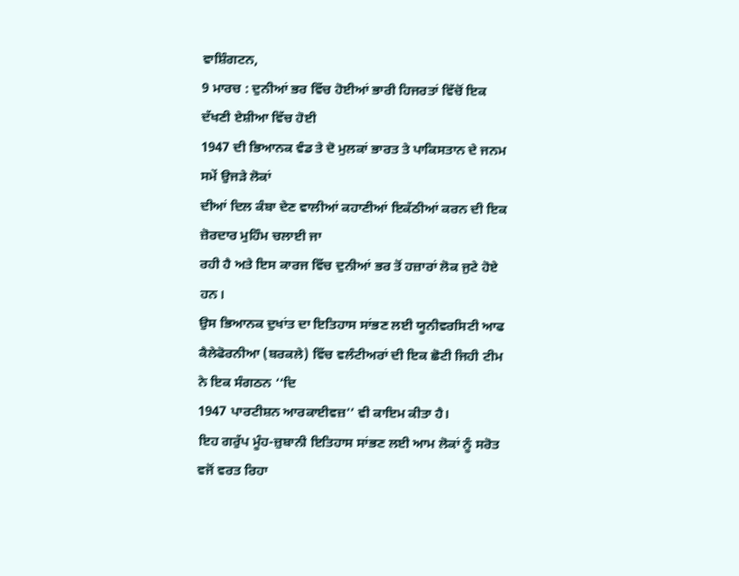ਵਾਸ਼ਿੰਗਟਨ,
9 ਮਾਰਚ : ਦੁਨੀਆਂ ਭਰ ਵਿੱਚ ਹੋਈਆਂ ਭਾਰੀ ਹਿਜਰਤਾਂ ਵਿੱਚੋਂ ਇਕ ਦੱਖਣੀ ਏਸ਼ੀਆ ਵਿੱਚ ਹੋਈ
1947 ਦੀ ਭਿਆਨਕ ਵੰਡ ਤੇ ਦੋ ਮੁਲਕਾਂ ਭਾਰਤ ਤੇ ਪਾਕਿਸਤਾਨ ਦੇ ਜਨਮ ਸਮੇਂ ਉਜੜੇ ਲੋਕਾਂ
ਦੀਆਂ ਦਿਲ ਕੰਬਾ ਦੇਣ ਵਾਲੀਆਂ ਕਹਾਣੀਆਂ ਇਕੱਠੀਆਂ ਕਰਨ ਦੀ ਇਕ ਜ਼ੋਰਦਾਰ ਮੁਹਿੰਮ ਚਲਾਈ ਜਾ
ਰਹੀ ਹੈ ਅਤੇ ਇਸ ਕਾਰਜ ਵਿੱਚ ਦੁਨੀਆਂ ਭਰ ਤੋਂ ਹਜ਼ਾਰਾਂ ਲੋਕ ਜੁਟੇ ਹੋਏ ਹਨ।
ਉਸ ਭਿਆਨਕ ਦੁਖਾਂਤ ਦਾ ਇਤਿਹਾਸ ਸਾਂਭਣ ਲਈ ਯੂਨੀਵਰਸਿਟੀ ਆਫ
ਕੈਲੇਫੋਰਨੀਆ (ਬਰਕਲੇ) ਵਿੱਚ ਵਲੰਟੀਅਰਾਂ ਦੀ ਇਕ ਛੋਟੀ ਜਿਹੀ ਟੀਮ ਨੇ ਇਕ ਸੰਗਠਨ ‘‘ਦਿ
1947 ਪਾਰਟੀਸ਼ਨ ਆਰਕਾਈਵਜ਼’’ ਵੀ ਕਾਇਮ ਕੀਤਾ ਹੈ।
ਇਹ ਗਰੁੱਪ ਮੂੰਹ-ਜ਼ੁਬਾਨੀ ਇਤਿਹਾਸ ਸਾਂਭਣ ਲਈ ਆਮ ਲੋਕਾਂ ਨੂੰ ਸਰੋਤ
ਵਜੋਂ ਵਰਤ ਰਿਹਾ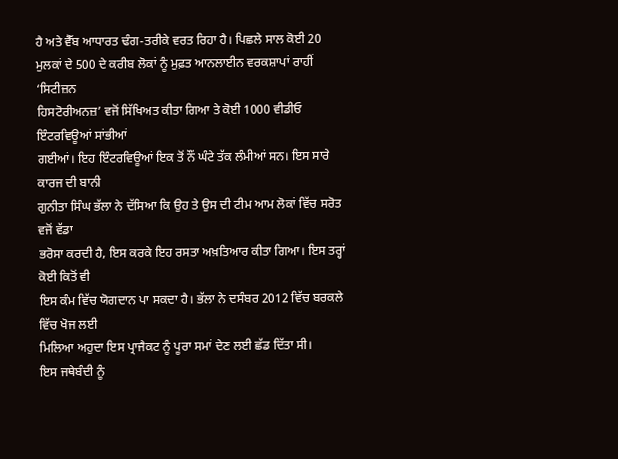ਹੈ ਅਤੇ ਵੈੱਬ ਆਧਾਰਤ ਢੰਗ-ਤਰੀਕੇ ਵਰਤ ਰਿਹਾ ਹੈ। ਪਿਛਲੇ ਸਾਲ ਕੋਈ 20
ਮੁਲਕਾਂ ਦੇ 500 ਦੇ ਕਰੀਬ ਲੋਕਾਂ ਨੂੰ ਮੁਫ਼ਤ ਆਨਲਾਈਨ ਵਰਕਸ਼ਾਪਾਂ ਰਾਹੀਂ ‘ਸਿਟੀਜ਼ਨ
ਹਿਸਟੋਰੀਅਨਜ਼’ ਵਜੋਂ ਸਿੱਖਿਅਤ ਕੀਤਾ ਗਿਆ ਤੇ ਕੋਈ 1000 ਵੀਡੀਓ ਇੰਟਰਵਿਊਆਂ ਸਾਂਭੀਆਂ
ਗਈਆਂ। ਇਹ ਇੰਟਰਵਿਊਆਂ ਇਕ ਤੋਂ ਨੌਂ ਘੰਟੇ ਤੱਕ ਲੰਮੀਆਂ ਸਨ। ਇਸ ਸਾਰੇ ਕਾਰਜ ਦੀ ਬਾਨੀ
ਗੁਨੀਤਾ ਸਿੰਘ ਭੱਲਾ ਨੇ ਦੱਸਿਆ ਕਿ ਉਹ ਤੇ ਉਸ ਦੀ ਟੀਮ ਆਮ ਲੋਕਾਂ ਵਿੱਚ ਸਰੋਤ ਵਜੋਂ ਵੱਡਾ
ਭਰੋਸਾ ਕਰਦੀ ਹੈ, ਇਸ ਕਰਕੇ ਇਹ ਰਸਤਾ ਅਖ਼ਤਿਆਰ ਕੀਤਾ ਗਿਆ। ਇਸ ਤਰ੍ਹਾਂ ਕੋਈ ਕਿਤੋਂ ਵੀ
ਇਸ ਕੰਮ ਵਿੱਚ ਯੋਗਦਾਨ ਪਾ ਸਕਦਾ ਹੈ। ਭੱਲਾ ਨੇ ਦਸੰਬਰ 2012 ਵਿੱਚ ਬਰਕਲੇ ਵਿੱਚ ਖੋਜ ਲਈ
ਮਿਲਿਆ ਅਹੁਦਾ ਇਸ ਪ੍ਰਾਜੈਕਟ ਨੂੰ ਪੂਰਾ ਸਮਾਂ ਦੇਣ ਲਈ ਛੱਡ ਦਿੱਤਾ ਸੀ।
ਇਸ ਜਥੇਬੰਦੀ ਨੂੰ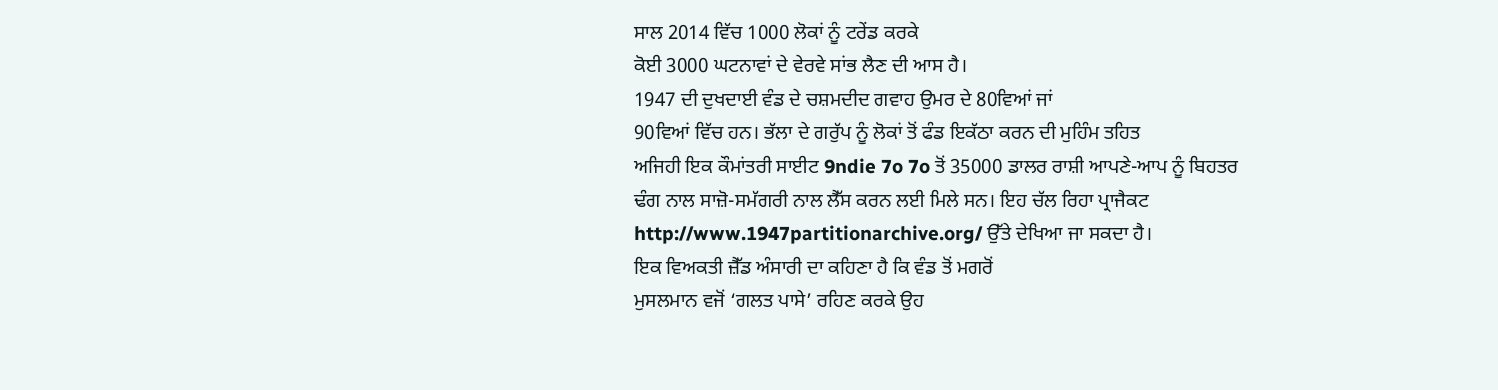ਸਾਲ 2014 ਵਿੱਚ 1000 ਲੋਕਾਂ ਨੂੰ ਟਰੇਂਡ ਕਰਕੇ
ਕੋਈ 3000 ਘਟਨਾਵਾਂ ਦੇ ਵੇਰਵੇ ਸਾਂਭ ਲੈਣ ਦੀ ਆਸ ਹੈ।
1947 ਦੀ ਦੁਖਦਾਈ ਵੰਡ ਦੇ ਚਸ਼ਮਦੀਦ ਗਵਾਹ ਉਮਰ ਦੇ 80ਵਿਆਂ ਜਾਂ
90ਵਿਆਂ ਵਿੱਚ ਹਨ। ਭੱਲਾ ਦੇ ਗਰੁੱਪ ਨੂੰ ਲੋਕਾਂ ਤੋਂ ਫੰਡ ਇਕੱਠਾ ਕਰਨ ਦੀ ਮੁਹਿੰਮ ਤਹਿਤ
ਅਜਿਹੀ ਇਕ ਕੌਮਾਂਤਰੀ ਸਾਈਟ 9ndie 7o 7o ਤੋਂ 35000 ਡਾਲਰ ਰਾਸ਼ੀ ਆਪਣੇ-ਆਪ ਨੂੰ ਬਿਹਤਰ
ਢੰਗ ਨਾਲ ਸਾਜ਼ੋ-ਸਮੱਗਰੀ ਨਾਲ ਲੈੱਸ ਕਰਨ ਲਈ ਮਿਲੇ ਸਨ। ਇਹ ਚੱਲ ਰਿਹਾ ਪ੍ਰਾਜੈਕਟ
http://www.1947partitionarchive.org/ ਉੱਤੇ ਦੇਖਿਆ ਜਾ ਸਕਦਾ ਹੈ।
ਇਕ ਵਿਅਕਤੀ ਜ਼ੈੱਡ ਅੰਸਾਰੀ ਦਾ ਕਹਿਣਾ ਹੈ ਕਿ ਵੰਡ ਤੋਂ ਮਗਰੋਂ
ਮੁਸਲਮਾਨ ਵਜੋਂ ‘ਗਲਤ ਪਾਸੇ’ ਰਹਿਣ ਕਰਕੇ ਉਹ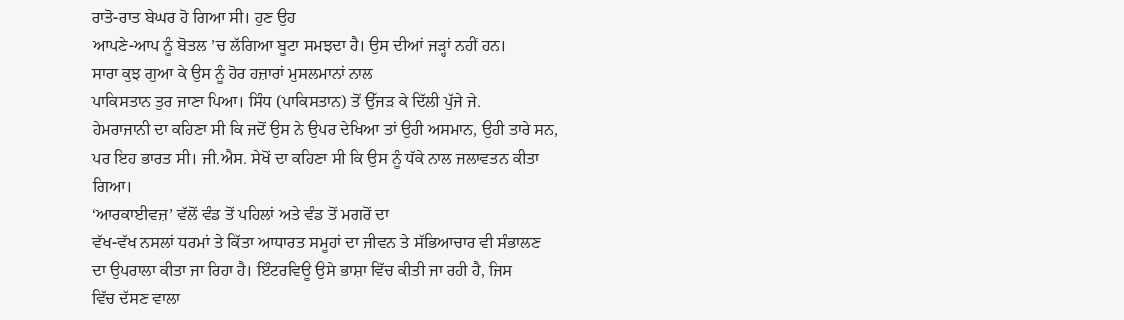ਰਾਤੋ-ਰਾਤ ਬੇਘਰ ਹੋ ਗਿਆ ਸੀ। ਹੁਣ ਉਹ
ਆਪਣੇ-ਆਪ ਨੂੰ ਬੋਤਲ ’ਚ ਲੱਗਿਆ ਬੂਟਾ ਸਮਝਦਾ ਹੈ। ਉਸ ਦੀਆਂ ਜੜ੍ਹਾਂ ਨਹੀਂ ਹਨ।
ਸਾਰਾ ਕੁਝ ਗੁਆ ਕੇ ਉਸ ਨੂੰ ਹੋਰ ਹਜ਼ਾਰਾਂ ਮੁਸਲਮਾਨਾਂ ਨਾਲ
ਪਾਕਿਸਤਾਨ ਤੁਰ ਜਾਣਾ ਪਿਆ। ਸਿੰਧ (ਪਾਕਿਸਤਾਨ) ਤੋਂ ਉੱਜੜ ਕੇ ਦਿੱਲੀ ਪੁੱਜੇ ਜੇ.
ਹੇਮਰਾਜਾਨੀ ਦਾ ਕਹਿਣਾ ਸੀ ਕਿ ਜਦੋਂ ਉਸ ਨੇ ਉਪਰ ਦੇਖਿਆ ਤਾਂ ਉਹੀ ਅਸਮਾਨ, ਉਹੀ ਤਾਰੇ ਸਨ,
ਪਰ ਇਹ ਭਾਰਤ ਸੀ। ਜੀ.ਐਸ. ਸੇਖੋਂ ਦਾ ਕਹਿਣਾ ਸੀ ਕਿ ਉਸ ਨੂੰ ਧੱਕੇ ਨਾਲ ਜਲਾਵਤਨ ਕੀਤਾ
ਗਿਆ।
‘ਆਰਕਾਈਵਜ਼’ ਵੱਲੋਂ ਵੰਡ ਤੋਂ ਪਹਿਲਾਂ ਅਤੇ ਵੰਡ ਤੋਂ ਮਗਰੋਂ ਦਾ
ਵੱਖ-ਵੱਖ ਨਸਲਾਂ ਧਰਮਾਂ ਤੇ ਕਿੱਤਾ ਆਧਾਰਤ ਸਮੂਹਾਂ ਦਾ ਜੀਵਨ ਤੇ ਸੱਭਿਆਚਾਰ ਵੀ ਸੰਭਾਲਣ
ਦਾ ਉਪਰਾਲਾ ਕੀਤਾ ਜਾ ਰਿਹਾ ਹੈ। ਇੰਟਰਵਿਊ ਉਸੇ ਭਾਸ਼ਾ ਵਿੱਚ ਕੀਤੀ ਜਾ ਰਹੀ ਹੈ, ਜਿਸ
ਵਿੱਚ ਦੱਸਣ ਵਾਲਾ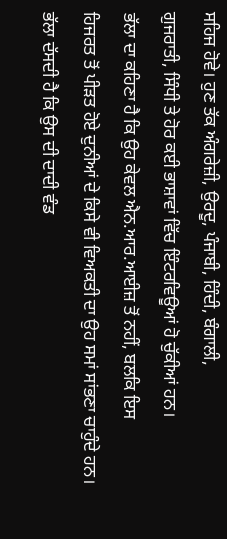ਸਹਿਜ ਹੋਵੇ। ਹੁਣ ਤੱਕ ਅੰਗਰੇਜ਼ੀ, ਉਰਦੂ, ਪੰਜਾਬੀ, ਹਿੰਦੀ, ਬੰਗਾਲੀ,
ਗੁਜਰਾਤੀ, ਸਿੰਧੀ ਤੇ ਹੋਰ ਕਈ ਭਾਸ਼ਾਵਾਂ ਵਿੱਚ ਇੰਟਰਵਿਊਆਂ ਹੋ ਚੁੱਕੀਆਂ ਹਨ।
ਭੱਲਾ ਦਾ ਕਹਿਣਾ ਹੈ ਕਿ ਉਹ ਕੇਵਲ ਐਨ.ਆਰ.ਆਈਜ਼ ਤੋਂ ਨਹੀਂ, ਬਲਕਿ ਇਸ
ਹਿਜਰਤ ਤੋਂ ਪੀੜਤ ਹੋਏ ਦੁਨੀਆਂ ਦੇ ਕਿਸੇ ਵੀ ਵਿਅਕਤੀ ਦਾ ਉਹ ਸਮਾਂ ਸਾਂਭਣਾ ਚਾਹੁੰਦੇ ਹਨ।
ਭੱਲਾ ਦੱਸਦੀ ਹੈ ਕਿ ਉਸ ਦੀ ਦਾਦੀ ਵੰਡ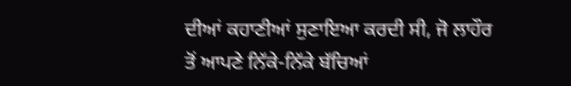ਦੀਆਂ ਕਹਾਣੀਆਂ ਸੁਣਾਇਆ ਕਰਦੀ ਸੀ, ਜੋ ਲਾਹੌਰ
ਤੋਂ ਆਪਣੇ ਨਿੱਕੇ-ਨਿੱਕੇ ਬੱਚਿਆਂ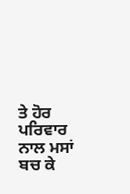ਤੇ ਹੋਰ ਪਰਿਵਾਰ ਨਾਲ ਮਸਾਂ ਬਚ ਕੇ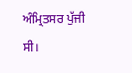ਅੰਮ੍ਰਿਤਸਰ ਪੁੱਜੀ
ਸੀ।